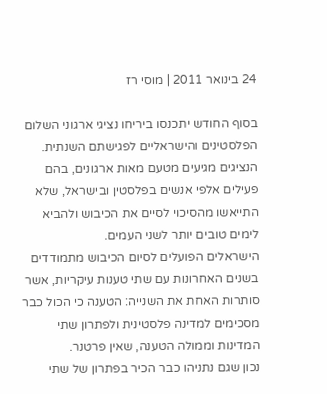24 בינואר 2011 | מוסי רז

בסוף החודש יתכנסו ביריחו נציגי ארגוני השלום הפלסטינים והישראליים לפגישתם השנתית.
הנציגים מגיעים מטעם מאות ארגונים, בהם פעילים אלפי אנשים בפלסטין ובישראל, שלא התייאשו מהסיכוי לסיים את הכיבוש ולהביא לימים טובים יותר לשני העמים.
הישראלים הפועלים לסיום הכיבוש מתמודדים בשנים האחרונות עם שתי טענות עיקריות, אשר סותרות האחת את השנייה: הטענה כי הכול כבר מסכימים למדינה פלסטינית ולפתרון שתי המדינות וממולה הטענה, שאין פרטנר.
נכון שגם נתניהו כבר הכיר בפתרון של שתי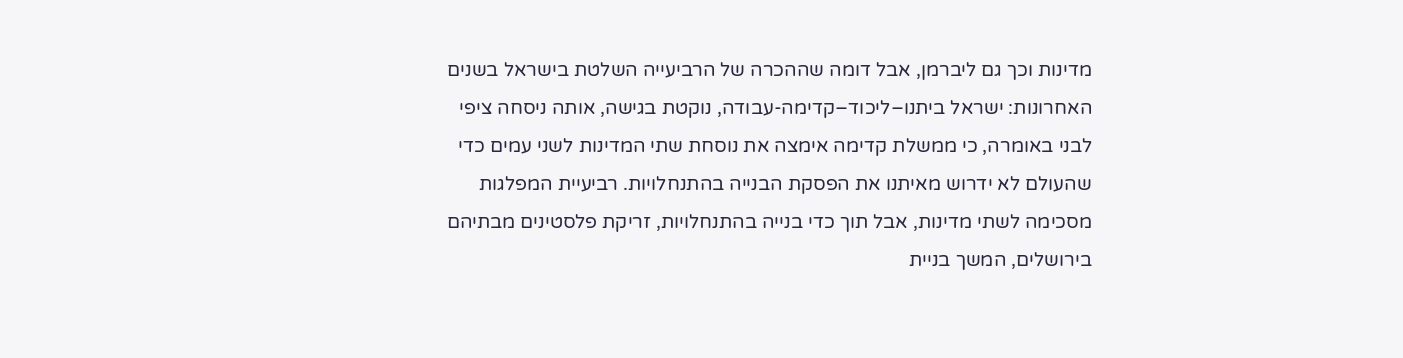מדינות וכך גם ליברמן, אבל דומה שההכרה של הרביעייה השלטת בישראל בשנים האחרונות: ישראל ביתנו–ליכוד–קדימה-עבודה, נוקטת בגישה, אותה ניסחה ציפי לבני באומרה, כי ממשלת קדימה אימצה את נוסחת שתי המדינות לשני עמים כדי שהעולם לא ידרוש מאיתנו את הפסקת הבנייה בהתנחלויות. רביעיית המפלגות מסכימה לשתי מדינות, אבל תוך כדי בנייה בהתנחלויות, זריקת פלסטינים מבתיהם בירושלים, המשך בניית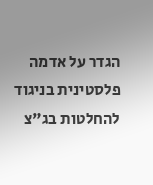הגדר על אדמה פלסטינית בניגוד להחלטות בג"צ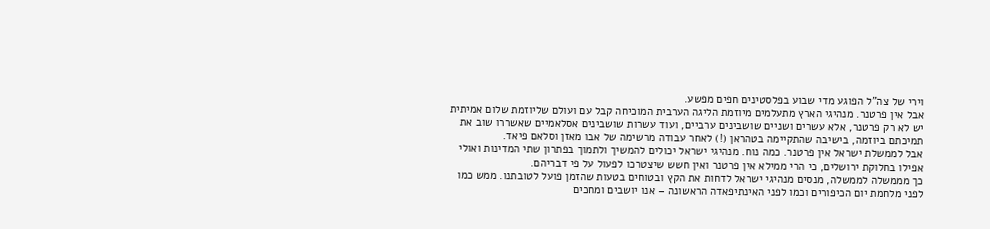וירי של צה"ל הפוגע מדי שבוע בפלסטינים חפים מפשע.
אבל אין פרטנר. מנהיגי הארץ מתעלמים מיוזמת הליגה הערבית המוכיחה קבל עם ועולם שליוזמת שלום אמיתית יש לא רק פרטנר, אלא עשרים ושניים שושבינים ערביים, ועוד עשרות שושבינים אסלאמיים שאשררו שוב את תמיכתם ביוזמה, בישיבה שהתקיימה בטהראן (!) לאחר עבודה מרשימה של אבו מאזן וסלאם פיאד.
אבל לממשלת ישראל אין פרטנר. כמה נוח. מנהיגי ישראל יכולים להמשיך ולתמוך בפתרון שתי המדינות ואולי אפילו בחלוקת ירושלים, כי הרי ממילא אין פרטנר ואין חשש שיצטרכו לפעול על פי דבריהם.
כך מממשלה לממשלה, מנסים מנהיגי ישראל לדחות את הקץ ובטוחים בטעות שהזמן פועל לטובתנו. ממש כמו לפני מלחמת יום הכיפורים וכמו לפני האינתיפאדה הראשונה – אנו יושבים ומחכים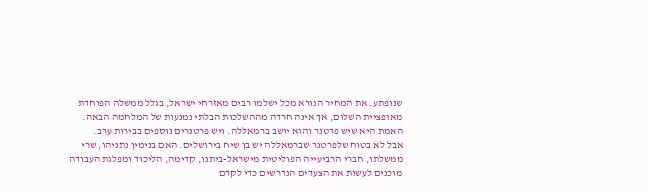שנופתע. את המחיר הנורא מכל ישלמו רבים מאזרחי ישראל, בגלל ממשלה הפוחדת מאופציית השלום, אך אינה חרדה מההשלכות הבלתי נמנעות של המלחמה הבאה.
האמת היא שיש פרטנר והוא יושב ברמאללה. ויש פרטנרים נוספים בבירות ערב.
אבל לא בטוח שלפרטנר שברמאללה יש בן שיח בירושלים. האם בנימין נתניהו, שרי ממשלתו, חברי הרביעייה הפוליטית מישראל-ביתנו, קדימה, הליכוד ומפלגת העבודה מוכנים לעשות את הצעדים הנדרשים כדי לקדם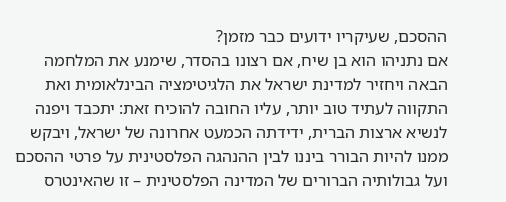ההסכם, שעיקריו ידועים כבר מזמן?
אם נתניהו הוא בן שיח, אם רצונו בהסדר, שימנע את המלחמה הבאה ויחזיר למדינת ישראל את הלגיטימציה הבינלאומית ואת התקווה לעתיד טוב יותר, עליו החובה להוכיח זאת: יתכבד ויפנה לנשיא ארצות הברית, ידידתה הכמעט אחרונה של ישראל, ויבקש ממנו להיות הבורר ביננו לבין ההנהגה הפלסטינית על פרטי ההסכם ועל גבולותיה הברורים של המדינה הפלסטינית – זו שהאינטרס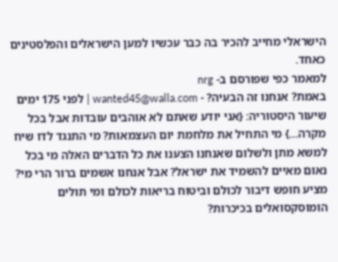הישראלי מחייב להכיר בה כבר עכשיו למען הישראלים והפלסטינים כאחד.
למאמר כפי שפורסם ב- nrg
באמת? אנחנו זה הבעיה? - wanted45@walla.com | לפני 175 ימים
שיעור היסטוריה: {אני יודע שאתם לא אוהבים עובדות אבל בכל מקרה...} מי התחיל את מלחמת יום העצמאות? מי התנגד לדו שיח למשא מתן ולשלום שאנחנו הצענו את כל הדברים האלה מי בכל נאום מאיים להשמיד את ישראל? אבל אנחנו אשמים ברור הרי מי? מציע חופש דיבור לכולם וביטוח בריאות לכולם ומי תולים הומוסקסואלים בכיכרות?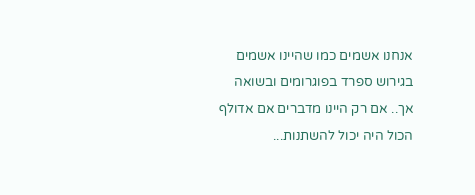אנחנו אשמים כמו שהיינו אשמים בגירוש ספרד בפוגרומים ובשואה אך.. אם רק היינו מדברים אם אדולף הכול היה יכול להשתנות...